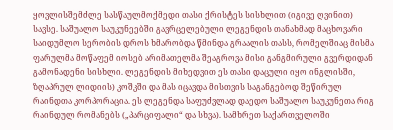ყოვლისშემძლე სასწაულმოქმედი თასი ქრისტეს სისხლით (იგივე ღვინით) სავსე. საშუალო საუკუნეებში გავრცელებული ლეგენდის თანახმად მაცხოვარი საიდუმლო სერობის დროს ხმარობდა წმინდა გრაალის თასს, რომელშიაც მისმა ფარულმა მოწაფემ იოსებ არიმათელმა შეაგროვა მისი განგმირული გვერდიდან გამონადენი სისხლი. ლეგენდის მიხედვით ეს თასი დაცული იყო ინგლისში, ზღაპრულ ლიდიის) კოშკში და მას იცავდა მისთვის საგანგებოდ შეწირულ რაინდთა კორპორაცია. ეს ლეგენდა საფუძვლად დაედო საშუალო საუკუნეთა რიგ რაინდულ რომანებს („პარციფალი“ და სხვა). სამხრეთ საქართველოში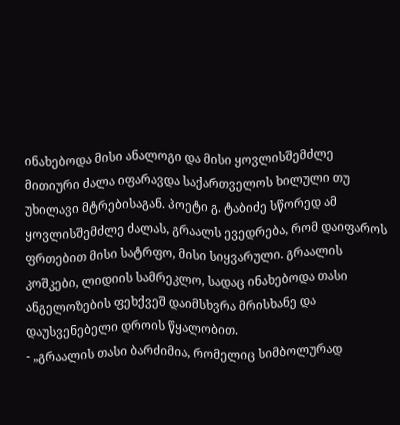ინახებოდა მისი ანალოგი და მისი ყოვლისშემძლე მითიური ძალა იფარავდა საქართველოს ხილული თუ უხილავი მტრებისაგან. პოეტი გ. ტაბიძე სწორედ ამ ყოვლისშემძლე ძალას, გრაალს ევედრება, რომ დაიფაროს ფრთებით მისი სატრფო, მისი სიყვარული. გრაალის კოშკები, ლიდიის სამრეკლო, სადაც ინახებოდა თასი ანგელოზების ფეხქვეშ დაიმსხვრა მრისხანე და დაუსვენებელი დროის წყალობით.
- „გრაალის თასი ბარძიმია, რომელიც სიმბოლურად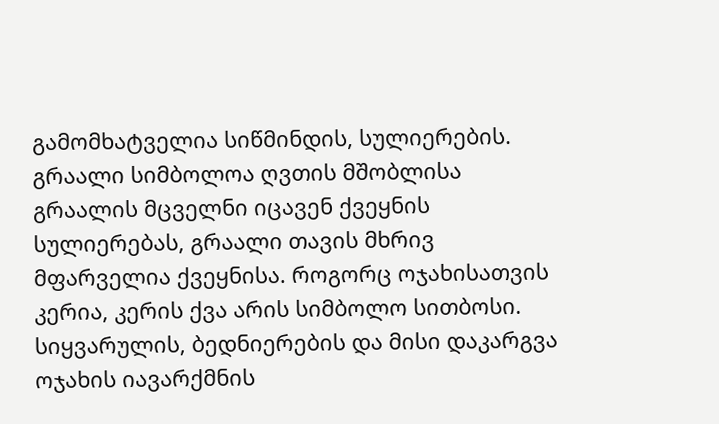გამომხატველია სიწმინდის, სულიერების. გრაალი სიმბოლოა ღვთის მშობლისა გრაალის მცველნი იცავენ ქვეყნის სულიერებას, გრაალი თავის მხრივ მფარველია ქვეყნისა. როგორც ოჯახისათვის კერია, კერის ქვა არის სიმბოლო სითბოსი. სიყვარულის, ბედნიერების და მისი დაკარგვა ოჯახის იავარქმნის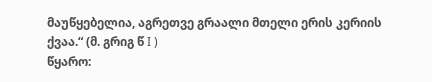მაუწყებელია, აგრეთვე გრაალი მთელი ერის კერიის ქვაა.“ (მ. გრიგ წ I )
წყარო: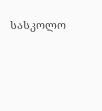სასკოლო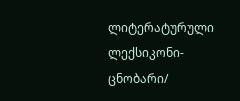ლიტერატურული ლექსიკონი-ცნობარი/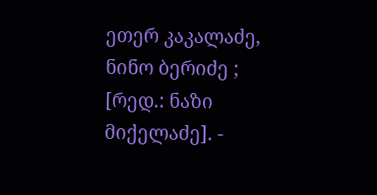ეთერ კაკალაძე, ნინო ბერიძე ; [რედ.: ნაზი მიქელაძე]. -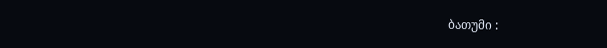ბათუმი :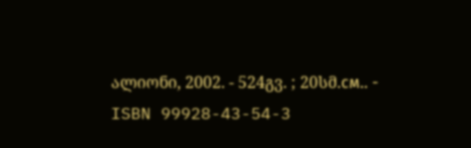ალიონი, 2002. - 524გვ. ; 20სმ.см.. - ISBN 99928-43-54-3